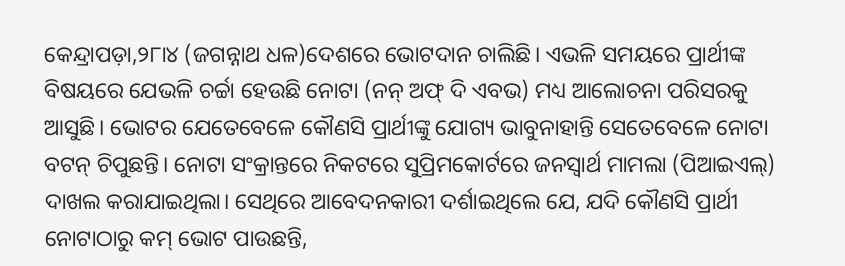କେନ୍ଦ୍ରାପଡ଼ା,୨୮ା୪ (ଜଗନ୍ନାଥ ଧଳ)ଦେଶରେ ଭୋଟଦାନ ଚାଲିଛି। ଏଭଳି ସମୟରେ ପ୍ରାର୍ଥୀଙ୍କ ବିଷୟରେ ଯେଭଳି ଚର୍ଚ୍ଚା ହେଉଛି ନୋଟା (ନନ୍ ଅଫ୍ ଦି ଏବଭ) ମଧ୍ୟ ଆଲୋଚନା ପରିସରକୁ ଆସୁଛି। ଭୋଟର ଯେତେବେଳେ କୌଣସି ପ୍ରାର୍ଥୀଙ୍କୁ ଯୋଗ୍ୟ ଭାବୁନାହାନ୍ତି ସେତେବେଳେ ନୋଟା ବଟନ୍ ଚିପୁଛନ୍ତି। ନୋଟା ସଂକ୍ରାନ୍ତରେ ନିକଟରେ ସୁପ୍ରିମକୋର୍ଟରେ ଜନସ୍ବାର୍ଥ ମାମଲା (ପିଆଇଏଲ୍) ଦାଖଲ କରାଯାଇଥିଲା। ସେଥିରେ ଆବେଦନକାରୀ ଦର୍ଶାଇଥିଲେ ଯେ, ଯଦି କୌଣସି ପ୍ରାର୍ଥୀ ନୋଟାଠାରୁ କମ୍ ଭୋଟ ପାଉଛନ୍ତି,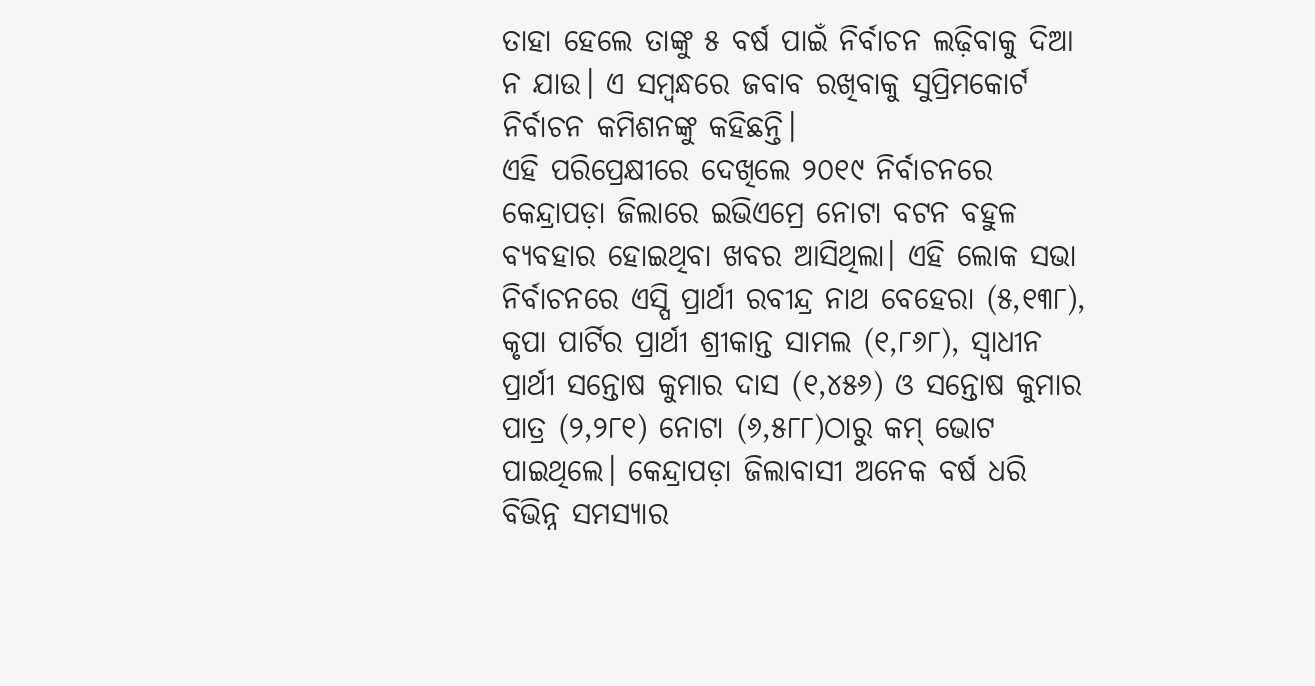ତାହା ହେଲେ ତାଙ୍କୁ ୫ ବର୍ଷ ପାଇଁ ନିର୍ବାଚନ ଲଢ଼ିବାକୁ ଦିଆ ନ ଯାଉ। ଏ ସମ୍ବନ୍ଧରେ ଜବାବ ରଖିବାକୁ ସୁପ୍ରିମକୋର୍ଟ ନିର୍ବାଚନ କମିଶନଙ୍କୁ କହିଛନ୍ତି।
ଏହି ପରିପ୍ରେକ୍ଷୀରେ ଦେଖିଲେ ୨୦୧୯ ନିର୍ବାଚନରେ କେନ୍ଦ୍ରାପଡ଼ା ଜିଲାରେ ଇଭିଏମ୍ରେ ନୋଟା ବଟନ ବହୁଳ ବ୍ୟବହାର ହୋଇଥିବା ଖବର ଆସିଥିଲା। ଏହି ଲୋକ ସଭା ନିର୍ବାଚନରେ ଏସ୍ପି ପ୍ରାର୍ଥୀ ରବୀନ୍ଦ୍ର ନାଥ ବେହେରା (୫,୧୩୮), କୃପା ପାର୍ଟିର ପ୍ରାର୍ଥୀ ଶ୍ରୀକାନ୍ତ ସାମଲ (୧,୮୬୮), ସ୍ବାଧୀନ ପ୍ରାର୍ଥୀ ସନ୍ତୋଷ କୁମାର ଦାସ (୧,୪୫୬) ଓ ସନ୍ତୋଷ କୁମାର ପାତ୍ର (୨,୨୮୧) ନୋଟା (୬,୫୮୮)ଠାରୁ କମ୍ ଭୋଟ ପାଇଥିଲେ। କେନ୍ଦ୍ରାପଡ଼ା ଜିଲାବାସୀ ଅନେକ ବର୍ଷ ଧରି ବିଭିନ୍ନ ସମସ୍ୟାର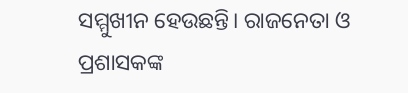ସମ୍ମୁଖୀନ ହେଉଛନ୍ତି। ରାଜନେତା ଓ ପ୍ରଶାସକଙ୍କ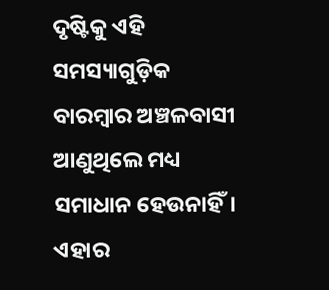ଦୃଷ୍ଟିକୁ ଏହି ସମସ୍ୟାଗୁଡ଼ିକ ବାରମ୍ବାର ଅଞ୍ଚଳବାସୀ ଆଣୁଥିଲେ ମଧ୍ୟ ସମାଧାନ ହେଉନାହିଁ। ଏହାର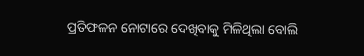ପ୍ରତିଫଳନ ନୋଟାରେ ଦେଖିବାକୁ ମିଳିଥିଲା ବୋଲି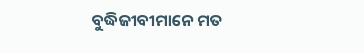ବୁଦ୍ଧିଜୀବୀମାନେ ମତ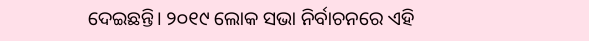ଦେଇଛନ୍ତି। ୨୦୧୯ ଲୋକ ସଭା ନିର୍ବାଚନରେ ଏହି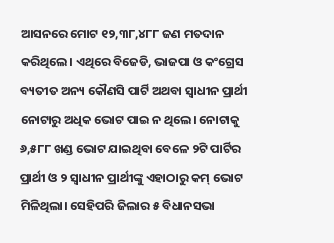ଆସନରେ ମୋଟ ୧୨,୩୮,୪୮୮ ଜଣ ମତଦାନ କରିଥିଲେ। ଏଥିରେ ବିଜେଡି, ଭାଜପା ଓ କଂଗ୍ରେସ ବ୍ୟତୀତ ଅନ୍ୟ କୌଣସି ପାର୍ଟି ଅଥବା ସ୍ବାଧୀନ ପ୍ରାର୍ଥୀ ନୋଟାରୁ ଅଧିକ ଭୋଟ ପାଇ ନ ଥିଲେ। ନୋଟାକୁ ୬,୫୮୮ ଖଣ୍ଡ ଭୋଟ ଯାଇଥିବା ବେଳେ ୨ଟି ପାର୍ଟିର ପ୍ରାର୍ଥୀ ଓ ୨ ସ୍ବାଧୀନ ପ୍ରାର୍ଥୀଙ୍କୁ ଏହାଠାରୁ କମ୍ ଭୋଟ ମିଳିଥିଲା। ସେହିପରି ଜିଲାର ୫ ବିଧାନସଭା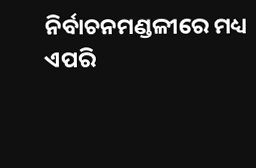ନିର୍ବାଚନମଣ୍ଡଳୀରେ ମଧ୍ୟ ଏପରି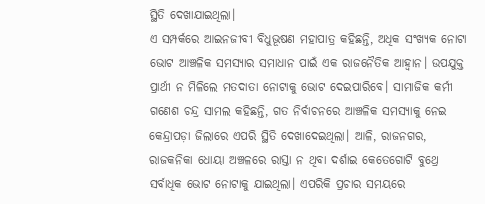ସ୍ଥିତି ଦେଖାଯାଇଥିଲା।
ଏ ସମ୍ପର୍କରେ ଆଇନଜୀବୀ ବିଧୁଭୂଷଣ ମହାପାତ୍ର କହିଛନ୍ତି, ଅଧିକ ସଂଖ୍ୟକ ନୋଟା ଭୋଟ ଆଞ୍ଚଳିକ ସମସ୍ୟାର ସମାଧାନ ପାଇଁ ଏକ ରାଜନୈତିକ ଆହ୍ବାନ। ଉପଯୁକ୍ତ ପ୍ରାର୍ଥୀ ନ ମିଳିଲେ ମତଦାତା ନୋଟାକୁ ଭୋଟ ଦେଇପାରିବେ। ସାମାଜିକ କର୍ମୀ ଗଣେଶ ଚନ୍ଦ୍ର ସାମଲ କହିଛନ୍ତି, ଗତ ନିର୍ବାଚନରେ ଆଞ୍ଚଳିକ ସମସ୍ୟାକୁ ନେଇ କେନ୍ଦ୍ରାପଡ଼ା ଜିଲାରେ ଏପରି ସ୍ଥିତି ଦେଖାଦେଇଥିଲା। ଆଳି, ରାଜନଗର, ରାଜକନିକା ଧୋୟା ଅଞ୍ଚଳରେ ରାସ୍ତା ନ ଥିବା ଦର୍ଶାଇ କେତେଗୋଟି ବୁଥ୍ରେ ସର୍ବାଧିକ ଭୋଟ ନୋଟାକୁ ଯାଇଥିଲା। ଏପରିକି ପ୍ରଚାର ସମୟରେ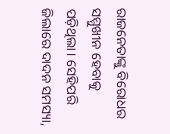ରାଜନେତାଙ୍କୁ ବିରୋଧର ସମ୍ମୁଖୀନ ହେବାକୁ ପଡ଼ିଥିଲା। ସେହିପରି ଜିଲାରେ ଦାଦନ ସମସ୍ୟା,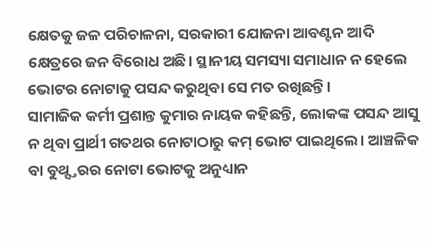କ୍ଷେତକୁ ଜଳ ପରିଚାଳନା, ସରକାରୀ ଯୋଜନା ଆବଣ୍ଟନ ଆଦି କ୍ଷେତ୍ରରେ ଜନ ବିରୋଧ ଅଛି। ସ୍ଥାନୀୟ ସମସ୍ୟା ସମାଧାନ ନ ହେଲେ ଭୋଟର ନୋଟାକୁ ପସନ୍ଦ କରୁଥିବା ସେ ମତ ରଖିଛନ୍ତି।
ସାମାଜିକ କର୍ମୀ ପ୍ରଶାନ୍ତ କୁମାର ନାୟକ କହିଛନ୍ତି, ଲୋକଙ୍କ ପସନ୍ଦ ଆସୁ ନ ଥିବା ପ୍ରାର୍ଥୀ ଗତଥର ନୋଟାଠାରୁ କମ୍ ଭୋଟ ପାଇଥିଲେ। ଆଞ୍ଚଳିକ ବା ବୁଥ୍ସ୍ତରର ନୋଟା ଭୋଟକୁ ଅନୁଧ୍ୟାନ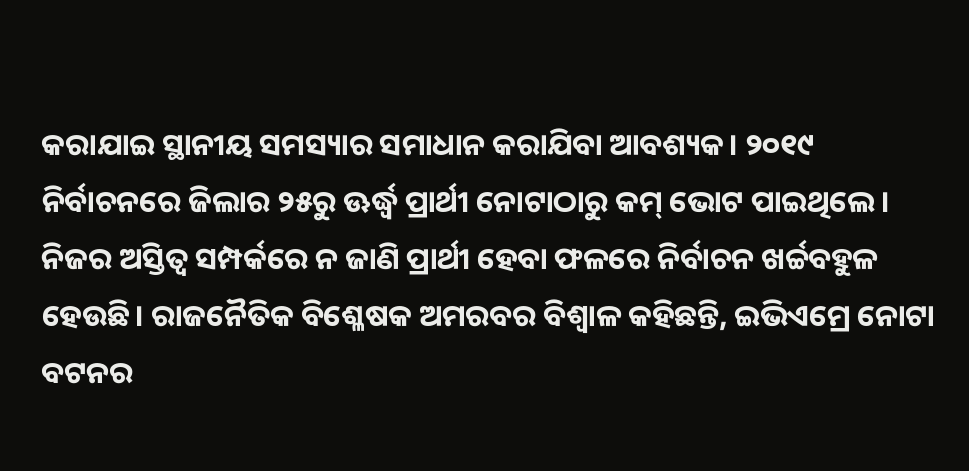କରାଯାଇ ସ୍ଥାନୀୟ ସମସ୍ୟାର ସମାଧାନ କରାଯିବା ଆବଶ୍ୟକ। ୨୦୧୯ ନିର୍ବାଚନରେ ଜିଲାର ୨୫ରୁ ଊର୍ଦ୍ଧ୍ୱ ପ୍ରାର୍ଥୀ ନୋଟାଠାରୁ କମ୍ ଭୋଟ ପାଇଥିଲେ। ନିଜର ଅସ୍ତିତ୍ୱ ସମ୍ପର୍କରେ ନ ଜାଣି ପ୍ରାର୍ଥୀ ହେବା ଫଳରେ ନିର୍ବାଚନ ଖର୍ଚ୍ଚବହୁଳ ହେଉଛି। ରାଜନୈତିକ ବିଶ୍ଳେଷକ ଅମରବର ବିଶ୍ୱାଳ କହିଛନ୍ତି, ଇଭିଏମ୍ରେ ନୋଟା ବଟନର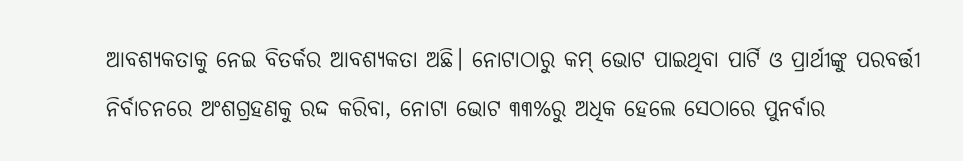ଆବଶ୍ୟକତାକୁ ନେଇ ବିତର୍କର ଆବଶ୍ୟକତା ଅଛି। ନୋଟାଠାରୁ କମ୍ ଭୋଟ ପାଇଥିବା ପାର୍ଟି ଓ ପ୍ରାର୍ଥୀଙ୍କୁ ପରବର୍ତ୍ତୀ ନିର୍ବାଚନରେ ଅଂଶଗ୍ରହଣକୁ ରଦ୍ଦ କରିବା, ନୋଟା ଭୋଟ ୩୩%ରୁ ଅଧିକ ହେଲେ ସେଠାରେ ପୁନର୍ବାର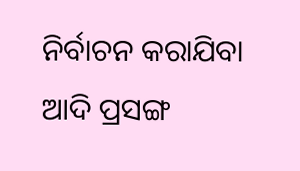ନିର୍ବାଚନ କରାଯିବା ଆଦି ପ୍ରସଙ୍ଗ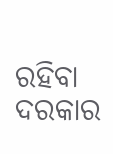ରହିବା ଦରକାର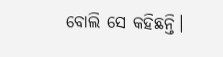ବୋଲି ସେ କହିଛନ୍ତି।